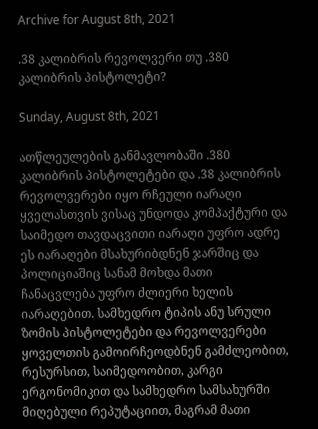Archive for August 8th, 2021

.38 კალიბრის რევოლვერი თუ .380 კალიბრის პისტოლეტი?

Sunday, August 8th, 2021

ათწლეულების განმავლობაში .380 კალიბრის პისტოლეტები და .38 კალიბრის რევოლვერები იყო რჩეული იარაღი ყველასთვის ვისაც უნდოდა კომპაქტური და საიმედო თავდაცვითი იარაღი უფრო ადრე ეს იარაღები მსახურიბდნენ ჯარშიც და პოლიციაშიც სანამ მოხდა მათი ჩანაცვლება უფრო ძლიერი ხელის იარაღებით. სამხედრო ტიპის ანუ სრული ზომის პისტოლეტები და რევოლვერები ყოველთის გამოირჩეოდბნენ გამძლეობით, რესურსით, საიმედოობით, კარგი ერგონომიკით და სამხედრო სამსახურში მიღებული რეპუტაციით, მაგრამ მათი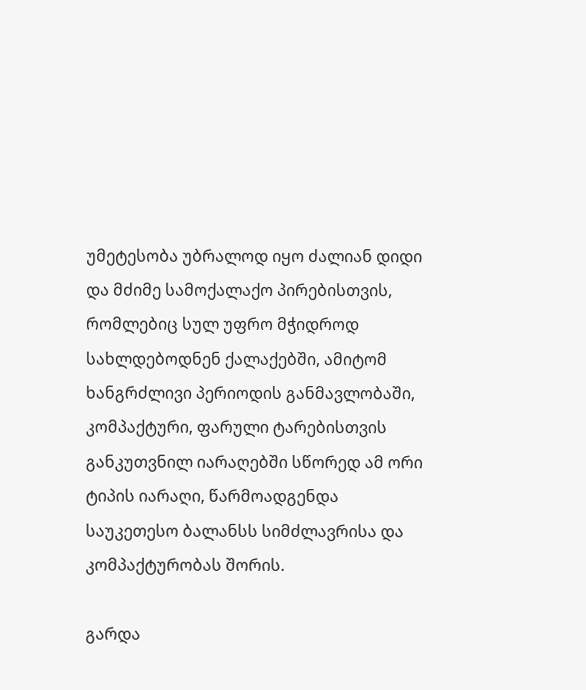უმეტესობა უბრალოდ იყო ძალიან დიდი და მძიმე სამოქალაქო პირებისთვის, რომლებიც სულ უფრო მჭიდროდ სახლდებოდნენ ქალაქებში, ამიტომ ხანგრძლივი პერიოდის განმავლობაში, კომპაქტური, ფარული ტარებისთვის განკუთვნილ იარაღებში სწორედ ამ ორი ტიპის იარაღი, წარმოადგენდა საუკეთესო ბალანსს სიმძლავრისა და კომპაქტურობას შორის.

გარდა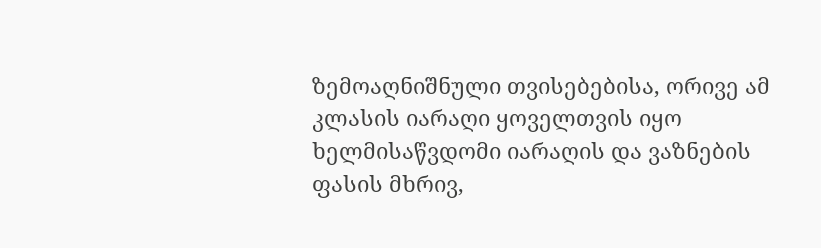ზემოაღნიშნული თვისებებისა, ორივე ამ კლასის იარაღი ყოველთვის იყო ხელმისაწვდომი იარაღის და ვაზნების ფასის მხრივ,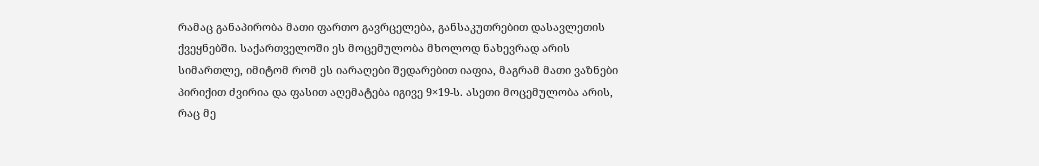რამაც განაპირობა მათი ფართო გავრცელება, განსაკუთრებით დასავლეთის ქვეყნებში. საქართველოში ეს მოცემულობა მხოლოდ ნახევრად არის სიმართლე, იმიტომ რომ ეს იარაღები შედარებით იაფია, მაგრამ მათი ვაზნები პირიქით ძვირია და ფასით აღემატება იგივე 9×19-ს. ასეთი მოცემულობა არის, რაც მე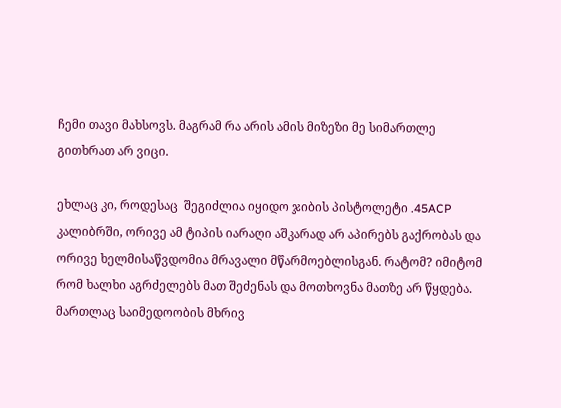ჩემი თავი მახსოვს. მაგრამ რა არის ამის მიზეზი მე სიმართლე გითხრათ არ ვიცი.

ეხლაც კი, როდესაც  შეგიძლია იყიდო ჯიბის პისტოლეტი .45ACP კალიბრში, ორივე ამ ტიპის იარაღი აშკარად არ აპირებს გაქრობას და ორივე ხელმისაწვდომია მრავალი მწარმოებლისგან. რატომ? იმიტომ რომ ხალხი აგრძელებს მათ შეძენას და მოთხოვნა მათზე არ წყდება. მართლაც საიმედოობის მხრივ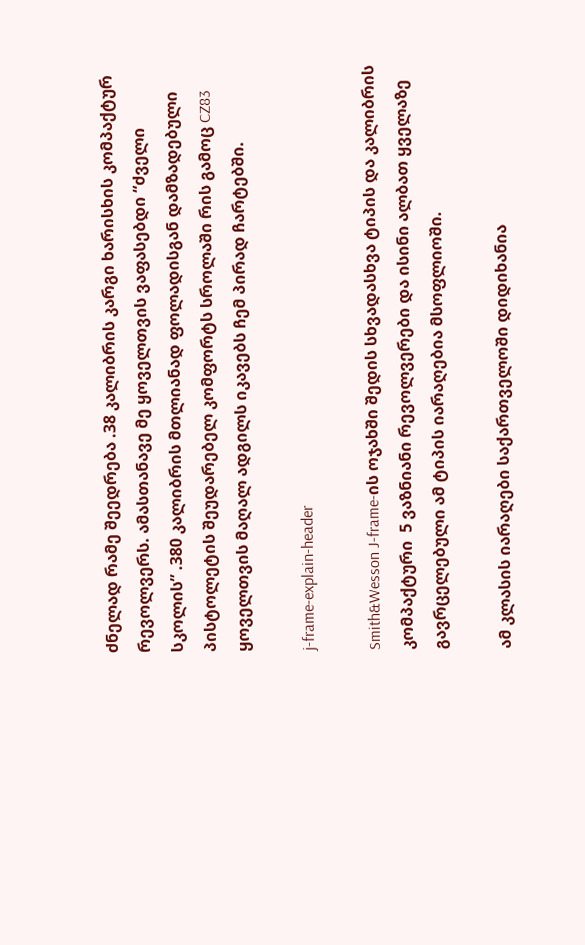ძნელად რამე შეედრება .38 კალიბრის კარგი ხარისხის კომპაქტურ რევოლვერს. ამასთანავე მე ყოველთვის ვაფასებდი “ძველი სკოლის” .380 კალიბრის მთლიანად ფოლადისგან დამზადებული პისტოლეტის შეუდარებელ კომფორტს სროლაში რის გამოც CZ83 ყოველთვის მაღალ ადგილს იკავებს ჩემ პირად ჩარტებში.

j-frame-explain-header

Smith&Wesson J-frame-ის ოჯახში შედის სხვადასხვა ტიპის და კალიბრის კომპაქტური  5 ვაზნიანი რევოლვერები და ისინი ალბათ ყველაზე გავრცელებული ამ ტიპის იარაღებია მსოფლიოში.

ამ კლასის იარაღები საქართველოში დიდიხანია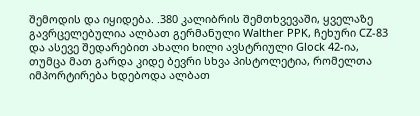შემოდის და იყიდება. .380 კალიბრის შემთხვევაში, ყველაზე გავრცელებულია ალბათ გერმანული Walther PPK, ჩეხური CZ-83 და ასევე შედარებით ახალი ხილი ავსტრიული Glock 42-ია, თუმცა მათ გარდა კიდე ბევრი სხვა პისტოლეტია, რომელთა იმპორტირება ხდებოდა ალბათ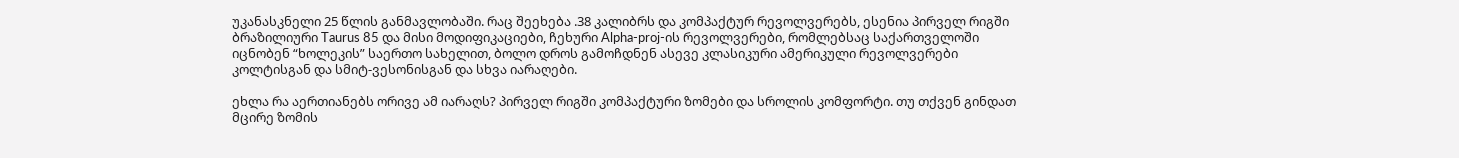უკანასკნელი 25 წლის განმავლობაში. რაც შეეხება .38 კალიბრს და კომპაქტურ რევოლვერებს, ესენია პირველ რიგში ბრაზილიური Taurus 85 და მისი მოდიფიკაციები, ჩეხური Alpha-proj-ის რევოლვერები, რომლებსაც საქართველოში იცნობენ “ხოლეკის” საერთო სახელით, ბოლო დროს გამოჩდნენ ასევე კლასიკური ამერიკული რევოლვერები კოლტისგან და სმიტ-ვესონისგან და სხვა იარაღები.

ეხლა რა აერთიანებს ორივე ამ იარაღს? პირველ რიგში კომპაქტური ზომები და სროლის კომფორტი. თუ თქვენ გინდათ მცირე ზომის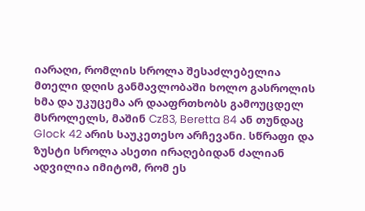იარაღი, რომლის სროლა შესაძლებელია მთელი დღის განმავლობაში ხოლო გასროლის ხმა და უკუცემა არ დააფრთხობს გამოუცდელ მსროლელს, მაშინ Cz83, Beretta 84 ან თუნდაც Glock 42 არის საუკეთესო არჩევანი. სწრაფი და ზუსტი სროლა ასეთი ირაღებიდან ძალიან ადვილია იმიტომ, რომ ეს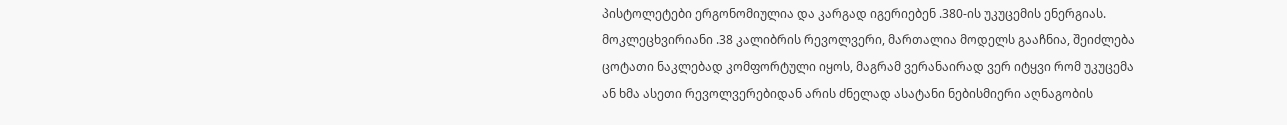პისტოლეტები ერგონომიულია და კარგად იგერიებენ .380-ის უკუცემის ენერგიას.  მოკლეცხვირიანი .38 კალიბრის რევოლვერი, მართალია მოდელს გააჩნია, შეიძლება ცოტათი ნაკლებად კომფორტული იყოს, მაგრამ ვერანაირად ვერ იტყვი რომ უკუცემა ან ხმა ასეთი რევოლვერებიდან არის ძნელად ასატანი ნებისმიერი აღნაგობის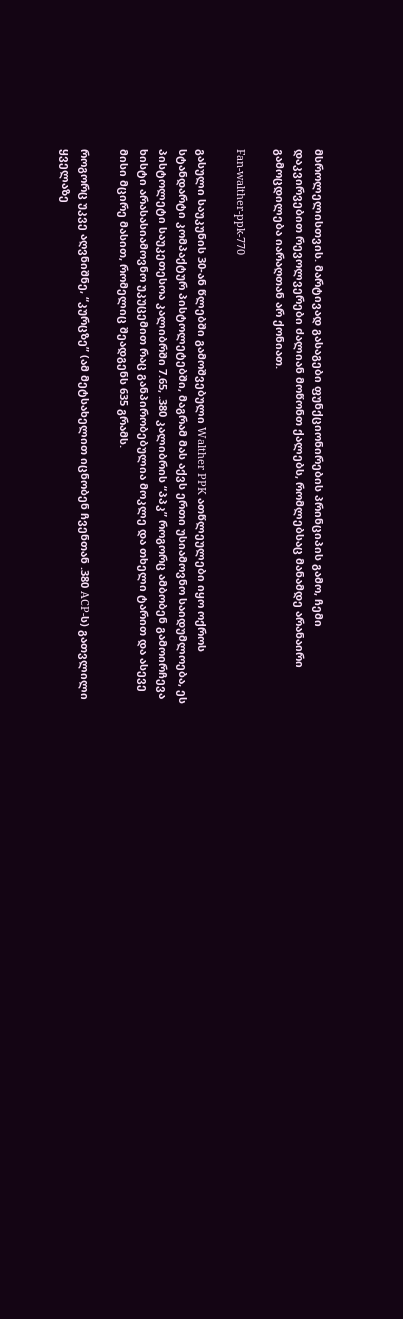მსროლელისთვის. მარტივად გასაგები ფუნქციონირების პრინციპის გამო, ჩემი დაკვირვებით რევოლვერები ძალიან მოწონთ ქალებს, რომლებსაც მანამდე არანაირი გამოცდილება იარაღთან არ ქონიათ.

Fan-walther-ppk-770

გასული საუკუნის 30-ან წლებში გამოშვებული Walther PPK ათწლეულები იყო ოქროს სტანდარტი კომპაქტურ პისტოლეტებში, მაგრამ მას აქვს ერთი უსიამოვნო საიდუმლოება, ეს პისტოლეტი საუკეთესოა კალიბრში 7.65, .380 კალიბრის “პპკ” როგორც ამბობენ გამოირჩევა ხისტი არასასიამოვნო უკუცემით რაც განპირობებულია მოკლე და თხელი ტარით და ასევე მისი მცირე მასით, რომელიც შეადგენს 635 გრამს.

როგორც უკვე აღვნიშნე, “კურცზე” (ამ მეტსახელით იცნობენ ჩვენთან .380 ACP-ს) გათვლილი ყველაზე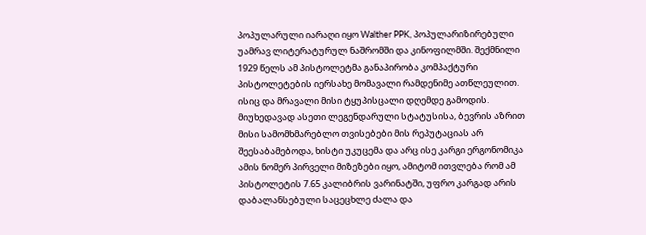პოპულარული იარაღი იყო Walther PPK, პოპულარიზირებული უამრავ ლიტერატურულ ნაშრომში და კინოფილმში. შექმნილი 1929 წელს ამ პისტოლეტმა განაპირობა კომპაქტური პისტოლეტების იერსახე მომავალი რამდენიმე ათწლეულით. ისიც და მრავალი მისი ტყუპისცალი დღემდე გამოდის.  მიუხედავად ასეთი ლეგენდარული სტატუსისა, ბევრის აზრით მისი სამომხმარებლო თვისებები მის რეპუტაციას არ შეესაბამებოდა, ხისტი უკუცემა და არც ისე კარგი ერგონომიკა ამის ნომერ პირველი მიზეზები იყო, ამიტომ ითვლება რომ ამ პისტოლეტის 7.65 კალიბრის ვარინატში, უფრო კარგად არის დაბალანსებული საცეცხლე ძალა და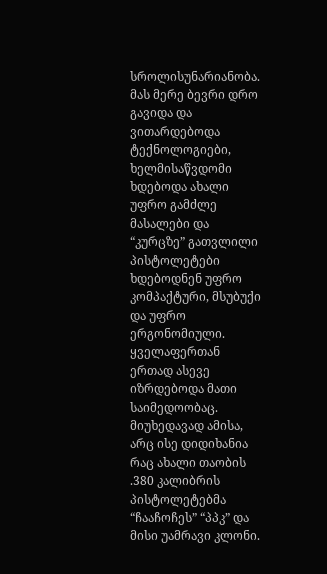სროლისუნარიანობა.  მას მერე ბევრი დრო გავიდა და  ვითარდებოდა ტექნოლოგიები, ხელმისაწვდომი ხდებოდა ახალი უფრო გამძლე მასალები და “კურცზე” გათვლილი პისტოლეტები ხდებოდნენ უფრო კომპაქტური, მსუბუქი და უფრო ერგონომიული. ყველაფერთან ერთად ასევე იზრდებოდა მათი საიმედოობაც. მიუხედავად ამისა, არც ისე დიდიხანია რაც ახალი თაობის .380 კალიბრის პისტოლეტებმა “ჩააჩოჩეს” “პპკ” და მისი უამრავი კლონი.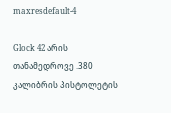maxresdefault-4

Glock 42 არის თანამედროვე .380 კალიბრის პისტოლეტის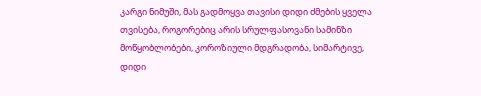კარგი ნიმუში, მას გადმოყვა თავისი დიდი ძმების ყველა თვისება, როგორებიც არის სრულფასოვანი სამინზი მოწყობლობები, კოროზიული მდგრადობა, სიმარტივე, დიდი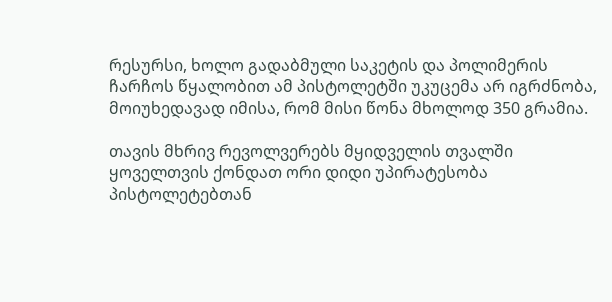რესურსი, ხოლო გადაბმული საკეტის და პოლიმერის ჩარჩოს წყალობით ამ პისტოლეტში უკუცემა არ იგრძნობა, მოიუხედავად იმისა, რომ მისი წონა მხოლოდ 350 გრამია.

თავის მხრივ რევოლვერებს მყიდველის თვალში ყოველთვის ქონდათ ორი დიდი უპირატესობა პისტოლეტებთან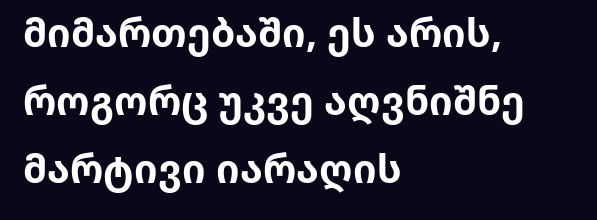მიმართებაში, ეს არის, როგორც უკვე აღვნიშნე მარტივი იარაღის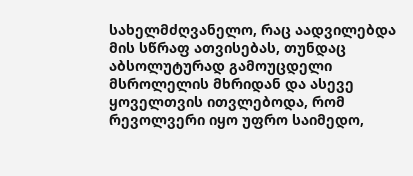სახელმძღვანელო, რაც აადვილებდა მის სწრაფ ათვისებას, თუნდაც აბსოლუტურად გამოუცდელი მსროლელის მხრიდან და ასევე ყოველთვის ითვლებოდა, რომ რევოლვერი იყო უფრო საიმედო,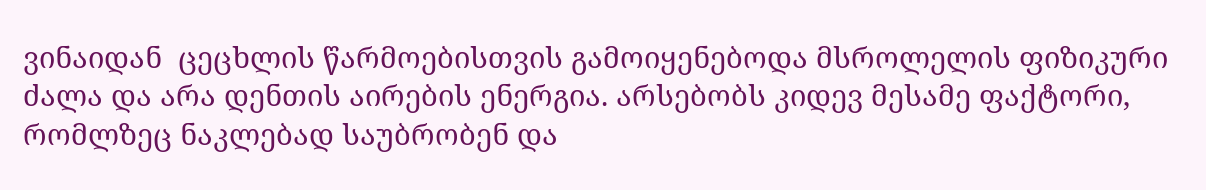ვინაიდან  ცეცხლის წარმოებისთვის გამოიყენებოდა მსროლელის ფიზიკური ძალა და არა დენთის აირების ენერგია. არსებობს კიდევ მესამე ფაქტორი, რომლზეც ნაკლებად საუბრობენ და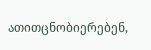ათითცნობიერებენ,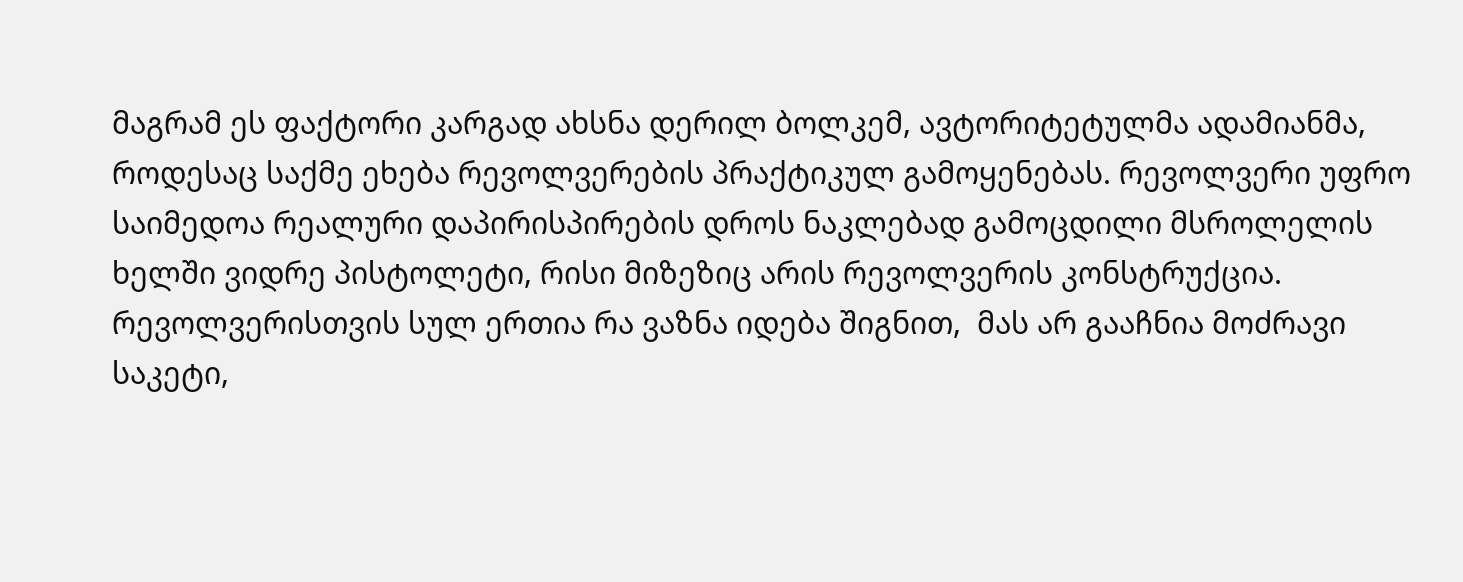მაგრამ ეს ფაქტორი კარგად ახსნა დერილ ბოლკემ, ავტორიტეტულმა ადამიანმა, როდესაც საქმე ეხება რევოლვერების პრაქტიკულ გამოყენებას. რევოლვერი უფრო საიმედოა რეალური დაპირისპირების დროს ნაკლებად გამოცდილი მსროლელის ხელში ვიდრე პისტოლეტი, რისი მიზეზიც არის რევოლვერის კონსტრუქცია. რევოლვერისთვის სულ ერთია რა ვაზნა იდება შიგნით,  მას არ გააჩნია მოძრავი საკეტი,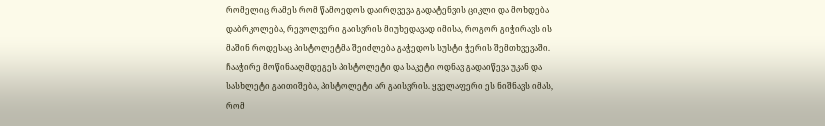რომელიც რამეს რომ წამოედოს დაირღვევა გადატენვის ციკლი და მოხდება დაბრკოლება, რევოლვერი გაისვრის მიუხედავად იმისა, როგორ გიჭირავს ის მაშინ როდესაც პისტოლეტმა შეიძლება გაჭედოს სუსტი ჭერის შემთხვევაში. ჩააჭირე მოწინააღმდეგეს პისტოლეტი და საკეტი ოდნავ გადაიწევა უკან და სასხლეტი გაითიშება, პისტოლეტი არ გაისვრის. ყველაფერი ეს ნიშნავს იმას, რომ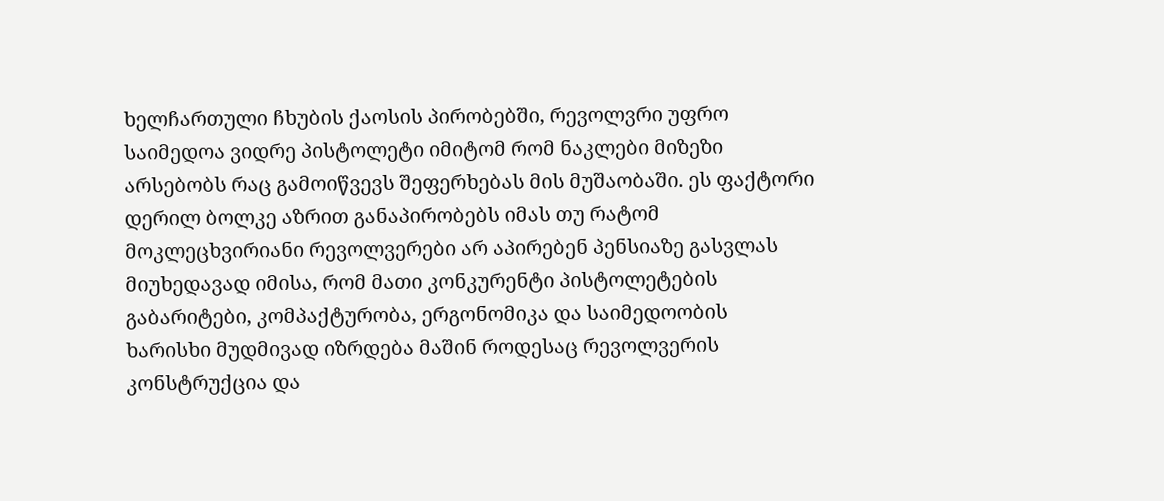ხელჩართული ჩხუბის ქაოსის პირობებში, რევოლვრი უფრო საიმედოა ვიდრე პისტოლეტი იმიტომ რომ ნაკლები მიზეზი არსებობს რაც გამოიწვევს შეფერხებას მის მუშაობაში. ეს ფაქტორი დერილ ბოლკე აზრით განაპირობებს იმას თუ რატომ მოკლეცხვირიანი რევოლვერები არ აპირებენ პენსიაზე გასვლას მიუხედავად იმისა, რომ მათი კონკურენტი პისტოლეტების გაბარიტები, კომპაქტურობა, ერგონომიკა და საიმედოობის ხარისხი მუდმივად იზრდება მაშინ როდესაც რევოლვერის კონსტრუქცია და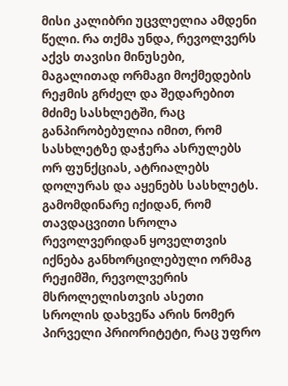მისი კალიბრი უცვლელია ამდენი წელი. რა თქმა უნდა, რევოლვერს აქვს თავისი მინუსები, მაგალითად ორმაგი მოქმედების რეჟმის გრძელ და შედარებით მძიმე სასხლეტში, რაც განპირობებულია იმით, რომ სასხლეტზე დაჭერა ასრულებს ორ ფუნქციას, ატრიალებს დოლურას და აყენებს სასხლეტს. გამომდინარე იქიდან, რომ თავდაცვითი სროლა რევოლვერიდან ყოველთვის იქნება განხორცილებული ორმაგ რეჟიმში, რევოლვერის მსროლელისთვის ასეთი სროლის დახვეწა არის ნომერ პირველი პრიორიტეტი, რაც უფრო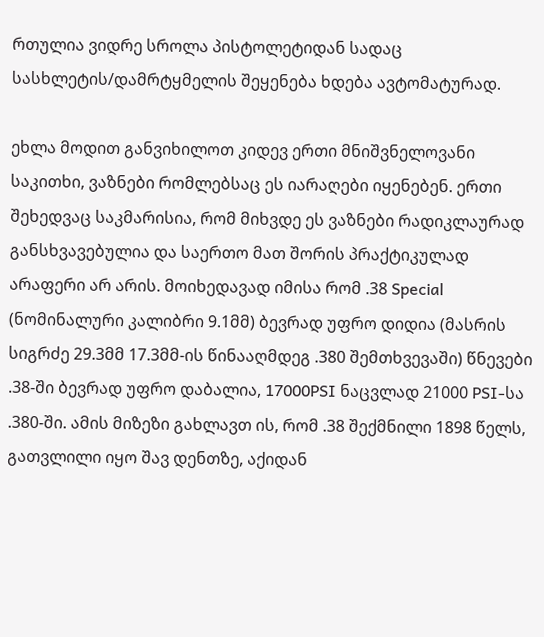რთულია ვიდრე სროლა პისტოლეტიდან სადაც სასხლეტის/დამრტყმელის შეყენება ხდება ავტომატურად.

ეხლა მოდით განვიხილოთ კიდევ ერთი მნიშვნელოვანი საკითხი, ვაზნები რომლებსაც ეს იარაღები იყენებენ. ერთი შეხედვაც საკმარისია, რომ მიხვდე ეს ვაზნები რადიკლაურად განსხვავებულია და საერთო მათ შორის პრაქტიკულად არაფერი არ არის. მოიხედავად იმისა რომ .38 Special (ნომინალური კალიბრი 9.1მმ) ბევრად უფრო დიდია (მასრის სიგრძე 29.3მმ 17.3მმ-ის წინააღმდეგ .380 შემთხვევაში) წნევები .38-ში ბევრად უფრო დაბალია, 17000PSI ნაცვლად 21000 PSI-სა .380-ში. ამის მიზეზი გახლავთ ის, რომ .38 შექმნილი 1898 წელს, გათვლილი იყო შავ დენთზე, აქიდან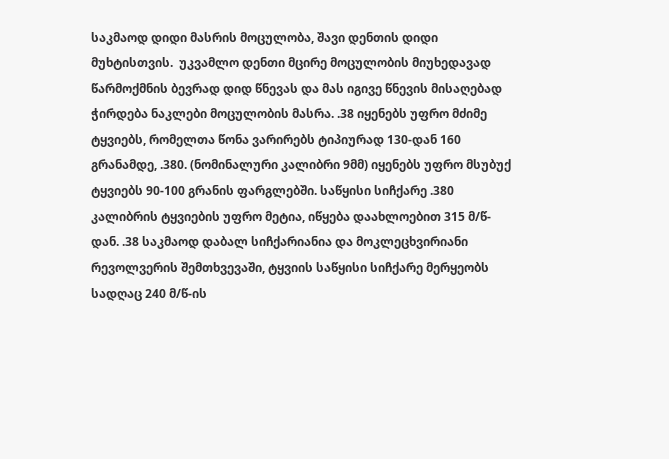საკმაოდ დიდი მასრის მოცულობა, შავი დენთის დიდი მუხტისთვის.  უკვამლო დენთი მცირე მოცულობის მიუხედავად წარმოქმნის ბევრად დიდ წნევას და მას იგივე წნევის მისაღებად ჭირდება ნაკლები მოცულობის მასრა. .38 იყენებს უფრო მძიმე ტყვიებს, რომელთა წონა ვარირებს ტიპიურად 130-დან 160 გრანამდე, .380. (ნომინალური კალიბრი 9მმ) იყენებს უფრო მსუბუქ ტყვიებს 90-100 გრანის ფარგლებში. საწყისი სიჩქარე .380 კალიბრის ტყვიების უფრო მეტია, იწყება დაახლოებით 315 მ/წ-დან. .38 საკმაოდ დაბალ სიჩქარიანია და მოკლეცხვირიანი რევოლვერის შემთხვევაში, ტყვიის საწყისი სიჩქარე მერყეობს სადღაც 240 მ/წ-ის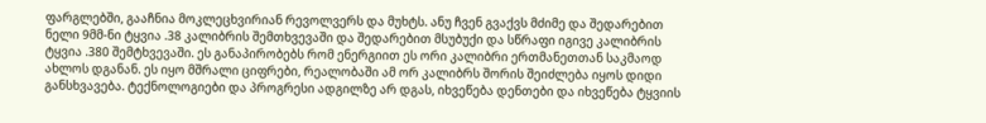ფარგლებში, გააჩნია მოკლეცხვირიან რევოლვერს და მუხტს. ანუ ჩვენ გვაქვს მძიმე და შედარებით ნელი 9მმ-ნი ტყვია .38 კალიბრის შემთხვევაში და შედარებით მსუბუქი და სწრაფი იგივე კალიბრის ტყვია .380 შემტხვევაში. ეს განაპირობებს რომ ენერგიით ეს ორი კალიბრი ერთმანეთთან საკმაოდ ახლოს დგანან. ეს იყო მშრალი ციფრები, რეალობაში ამ ორ კალიბრს შორის შეიძლება იყოს დიდი განსხვავება. ტექნოლოგიები და პროგრესი ადგილზე არ დგას, იხვეწება დენთები და იხვეწება ტყვიის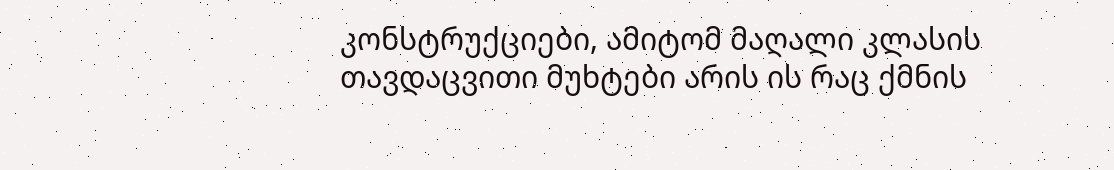კონსტრუქციები, ამიტომ მაღალი კლასის თავდაცვითი მუხტები არის ის რაც ქმნის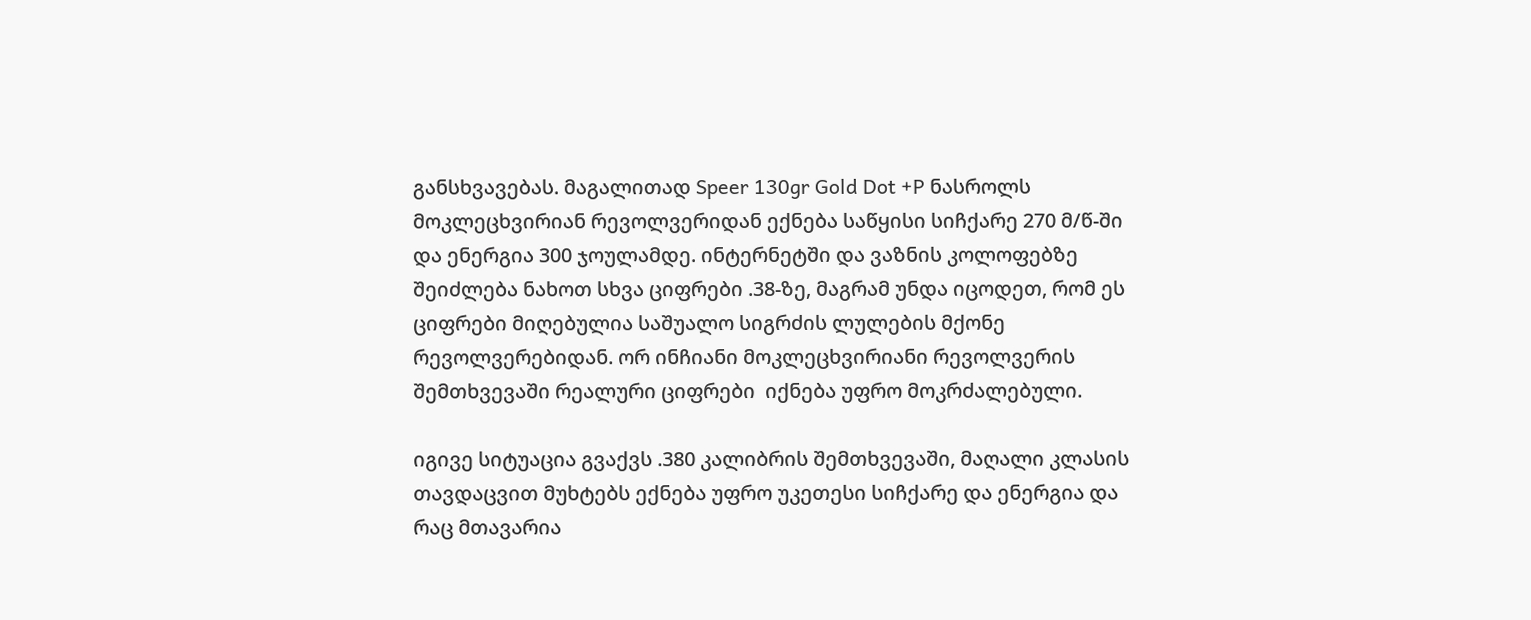განსხვავებას. მაგალითად Speer 130gr Gold Dot +P ნასროლს მოკლეცხვირიან რევოლვერიდან ექნება საწყისი სიჩქარე 270 მ/წ-ში და ენერგია 300 ჯოულამდე. ინტერნეტში და ვაზნის კოლოფებზე შეიძლება ნახოთ სხვა ციფრები .38-ზე, მაგრამ უნდა იცოდეთ, რომ ეს ციფრები მიღებულია საშუალო სიგრძის ლულების მქონე რევოლვერებიდან. ორ ინჩიანი მოკლეცხვირიანი რევოლვერის შემთხვევაში რეალური ციფრები  იქნება უფრო მოკრძალებული.

იგივე სიტუაცია გვაქვს .380 კალიბრის შემთხვევაში, მაღალი კლასის თავდაცვით მუხტებს ექნება უფრო უკეთესი სიჩქარე და ენერგია და რაც მთავარია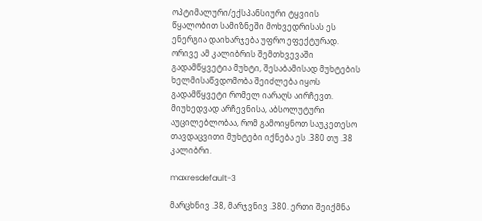ოპტიმალური/ექსპანსიური ტყვიის წყალობით სამიზნეში მოხვედრისას ეს ენერგია დაიხარჯება უფრო ეფექტურად. ორივე ამ კალიბრის შემთხვევაში გადამწყვეტია მუხტი, შესაბამისად მუხტების ხელმისაწვდომობა შეიძლება იყოს გადამწყვეტი რომელ იარაღს აირჩევთ. მიუხედვად არჩევნისა, აბსოლუტური აუცილებლობაა, რომ გამოიყნოთ საუკეთესო თავდაცვითი მუხტები იქნება ეს .380 თუ .38 კალიბრი.

maxresdefault-3

მარცხნივ .38, მარჯვნივ .380. ერთი შეიქმნა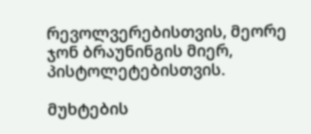რევოლვერებისთვის, მეორე ჯონ ბრაუნინგის მიერ, პისტოლეტებისთვის.

მუხტების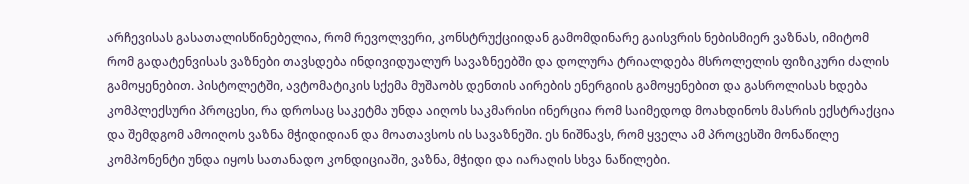არჩევისას გასათალისწინებელია, რომ რევოლვერი, კონსტრუქციიდან გამომდინარე გაისვრის ნებისმიერ ვაზნას, იმიტომ რომ გადატენვისას ვაზნები თავსდება ინდივიდუალურ სავაზნეებში და დოლურა ტრიალდება მსროლელის ფიზიკური ძალის გამოყენებით. პისტოლეტში, ავტომატიკის სქემა მუშაობს დენთის აირების ენერგიის გამოყენებით და გასროლისას ხდება კომპლექსური პროცესი, რა დროსაც საკეტმა უნდა აიღოს საკმარისი ინერცია რომ საიმედოდ მოახდინოს მასრის ექსტრაქცია და შემდგომ ამოიღოს ვაზნა მჭიდიდიან და მოათავსოს ის სავაზნეში. ეს ნიშნავს, რომ ყველა ამ პროცესში მონაწილე კომპონენტი უნდა იყოს სათანადო კონდიციაში, ვაზნა, მჭიდი და იარაღის სხვა ნაწილები.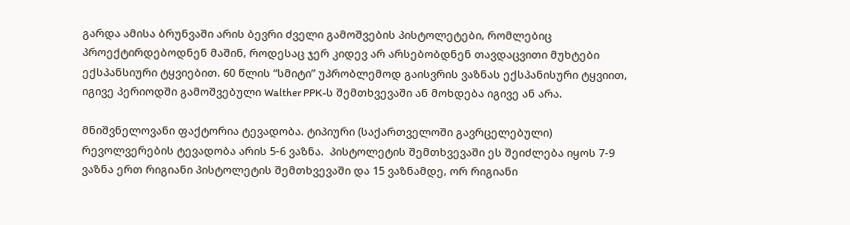გარდა ამისა ბრუნვაში არის ბევრი ძველი გამოშვების პისტოლეტები, რომლებიც პროექტირდებოდნენ მაშინ, როდესაც ჯერ კიდევ არ არსებობდნენ თავდაცვითი მუხტები ექსპანსიური ტყვიებით. 60 წლის “სმიტი” უპრობლემოდ გაისვრის ვაზნას ექსპანისური ტყვიით, იგივე პერიოდში გამოშვებული Walther PPK-ს შემთხვევაში ან მოხდება იგივე ან არა.

მნიშვნელოვანი ფაქტორია ტევადობა. ტიპიური (საქართველოში გავრცელებული) რევოლვერების ტევადობა არის 5-6 ვაზნა.  პისტოლეტის შემთხვევაში ეს შეიძლება იყოს 7-9 ვაზნა ერთ რიგიანი პისტოლეტის შემთხვევაში და 15 ვაზნამდე, ორ რიგიანი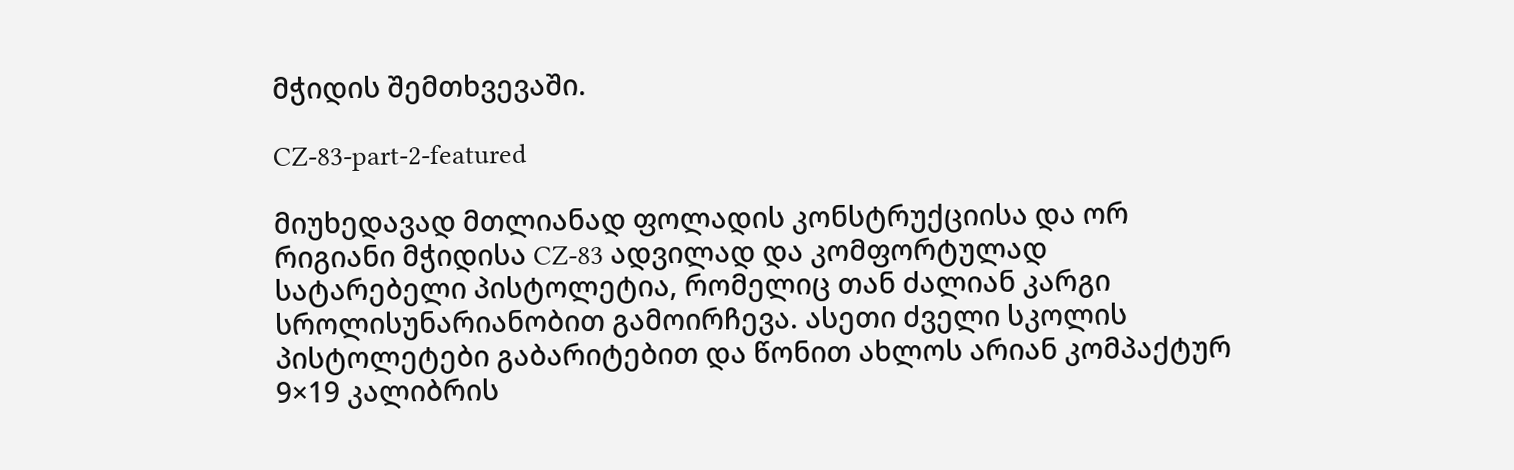მჭიდის შემთხვევაში.

CZ-83-part-2-featured

მიუხედავად მთლიანად ფოლადის კონსტრუქციისა და ორ რიგიანი მჭიდისა CZ-83 ადვილად და კომფორტულად სატარებელი პისტოლეტია, რომელიც თან ძალიან კარგი სროლისუნარიანობით გამოირჩევა. ასეთი ძველი სკოლის პისტოლეტები გაბარიტებით და წონით ახლოს არიან კომპაქტურ 9×19 კალიბრის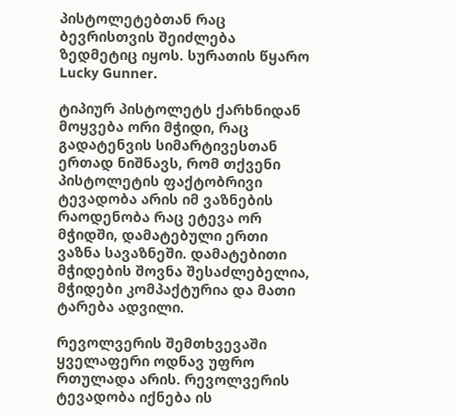პისტოლეტებთან რაც ბევრისთვის შეიძლება ზედმეტიც იყოს. სურათის წყარო Lucky Gunner.

ტიპიურ პისტოლეტს ქარხნიდან მოყვება ორი მჭიდი, რაც გადატენვის სიმარტივესთან ერთად ნიშნავს, რომ თქვენი პისტოლეტის ფაქტობრივი ტევადობა არის იმ ვაზნების რაოდენობა რაც ეტევა ორ მჭიდში, დამატებული ერთი ვაზნა სავაზნეში. დამატებითი მჭიდების შოვნა შესაძლებელია, მჭიდები კომპაქტურია და მათი ტარება ადვილი.

რევოლვერის შემთხვევაში ყველაფერი ოდნავ უფრო რთულადა არის. რევოლვერის ტევადობა იქნება ის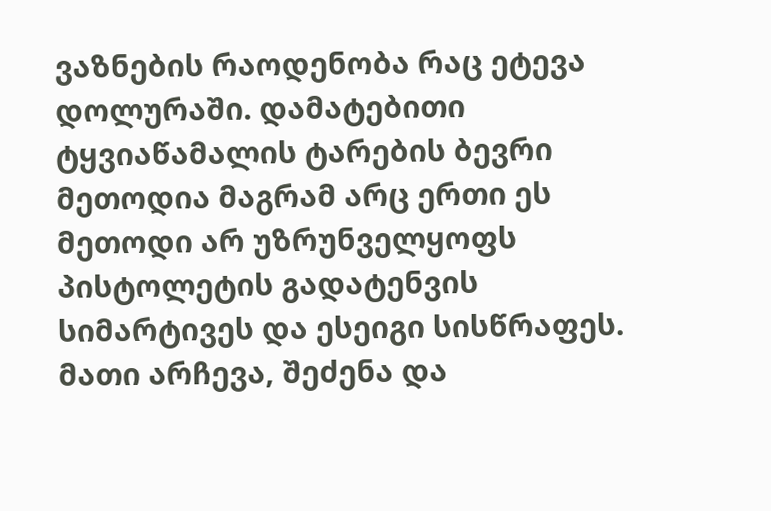ვაზნების რაოდენობა რაც ეტევა დოლურაში. დამატებითი ტყვიაწამალის ტარების ბევრი მეთოდია მაგრამ არც ერთი ეს მეთოდი არ უზრუნველყოფს პისტოლეტის გადატენვის სიმარტივეს და ესეიგი სისწრაფეს. მათი არჩევა, შეძენა და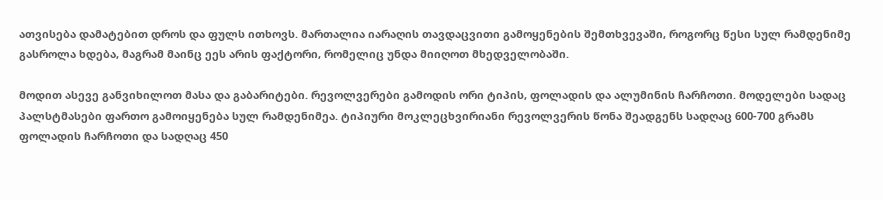ათვისება დამატებით დროს და ფულს ითხოვს. მართალია იარაღის თავდაცვითი გამოყენების შემთხვევაში, როგორც წესი სულ რამდენიმე გასროლა ხდება, მაგრამ მაინც ეეს არის ფაქტორი, რომელიც უნდა მიიღოთ მხედველობაში.

მოდით ასევე განვიხილოთ მასა და გაბარიტები. რევოლვერები გამოდის ორი ტიპის, ფოლადის და ალუმინის ჩარჩოთი. მოდელები სადაც პალსტმასები ფართო გამოიყენება სულ რამდენიმეა. ტიპიური მოკლეცხვირიანი რევოლვერის წონა შეადგენს სადღაც 600-700 გრამს ფოლადის ჩარჩოთი და სადღაც 450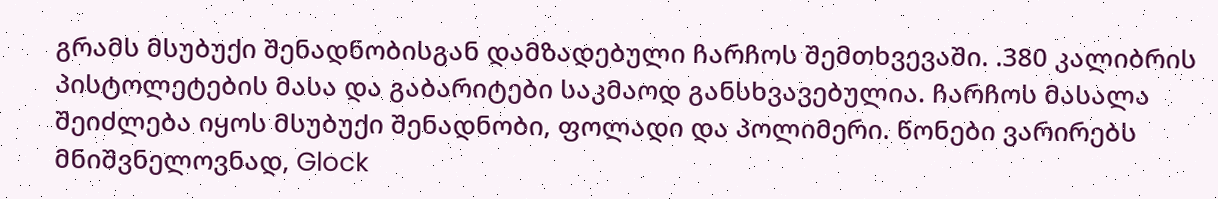გრამს მსუბუქი შენადნობისგან დამზადებული ჩარჩოს შემთხვევაში. .380 კალიბრის პისტოლეტების მასა და გაბარიტები საკმაოდ განსხვავებულია. ჩარჩოს მასალა შეიძლება იყოს მსუბუქი შენადნობი, ფოლადი და პოლიმერი. წონები ვარირებს მნიშვნელოვნად, Glock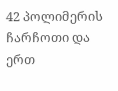42 პოლიმერის ჩარჩოთი და ერთ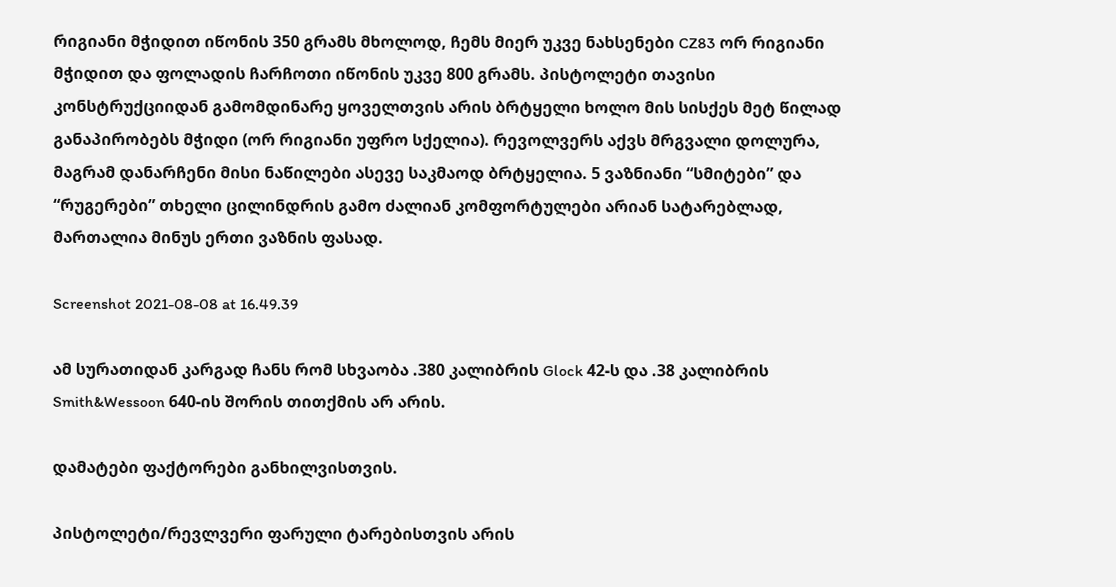რიგიანი მჭიდით იწონის 350 გრამს მხოლოდ, ჩემს მიერ უკვე ნახსენები CZ83 ორ რიგიანი მჭიდით და ფოლადის ჩარჩოთი იწონის უკვე 800 გრამს. პისტოლეტი თავისი კონსტრუქციიდან გამომდინარე ყოველთვის არის ბრტყელი ხოლო მის სისქეს მეტ წილად განაპირობებს მჭიდი (ორ რიგიანი უფრო სქელია). რევოლვერს აქვს მრგვალი დოლურა, მაგრამ დანარჩენი მისი ნაწილები ასევე საკმაოდ ბრტყელია. 5 ვაზნიანი “სმიტები” და “რუგერები” თხელი ცილინდრის გამო ძალიან კომფორტულები არიან სატარებლად, მართალია მინუს ერთი ვაზნის ფასად.

Screenshot 2021-08-08 at 16.49.39

ამ სურათიდან კარგად ჩანს რომ სხვაობა .380 კალიბრის Glock 42-ს და .38 კალიბრის Smith&Wessoon 640-ის შორის თითქმის არ არის.

დამატები ფაქტორები განხილვისთვის.

პისტოლეტი/რევლვერი ფარული ტარებისთვის არის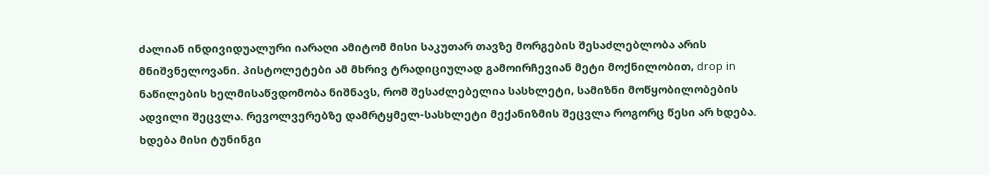ძალიან ინდივიდუალური იარაღი ამიტომ მისი საკუთარ თავზე მორგების შესაძლებლობა არის მნიშვნელოვანი. პისტოლეტები ამ მხრივ ტრადიციულად გამოირჩევიან მეტი მოქნილობით, drop in ნაწილების ხელმისაწვდომობა ნიშნავს, რომ შესაძლებელია სასხლეტი, სამიზნი მოწყობილობების ადვილი შეცვლა. რევოლვერებზე დამრტყმელ-სასხლეტი მექანიზმის შეცვლა როგორც წესი არ ხდება. ხდება მისი ტუნინგი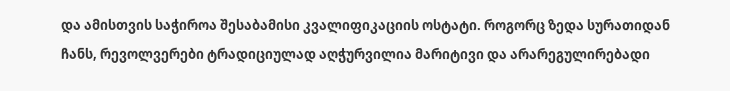და ამისთვის საჭიროა შესაბამისი კვალიფიკაციის ოსტატი. როგორც ზედა სურათიდან ჩანს, რევოლვერები ტრადიციულად აღჭურვილია მარიტივი და არარეგულირებადი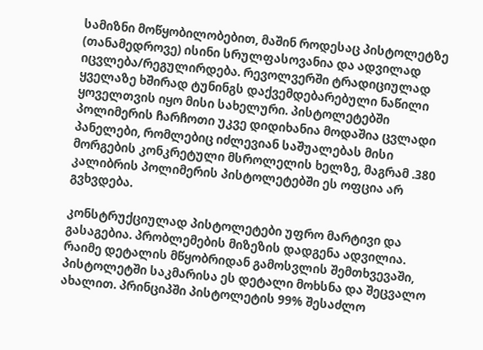სამიზნი მოწყობილობებით, მაშინ როდესაც პისტოლეტზე (თანამედროვე) ისინი სრულფასოვანია და ადვილად იცვლება/რეგულირდება. რევოლვერში ტრადიციულად ყველაზე ხშირად ტუნინგს დაქვემდებარებული ნაწილი ყოველთვის იყო მისი სახელური. პისტოლეტებში პოლიმერის ჩარჩოთი უკვე დიდიხანია მოდაშია ცვლადი პანელები, რომლებიც იძლევიან საშუალებას მისი მორგების კონკრეტული მსროლელის ხელზე, მაგრამ .380 კალიბრის პოლიმერის პისტოლეტებში ეს ოფცია არ გვხვდება.

კონსტრუქციულად პისტოლეტები უფრო მარტივი და გასაგებია. პრობლემების მიზეზის დადგენა ადვილია. რაიმე დეტალის მწყობრიდან გამოსვლის შემთხვევაში, პისტოლეტში საკმარისა ეს დეტალი მოხსნა და შეცვალო ახალით. პრინციპში პისტოლეტის 99% შესაძლო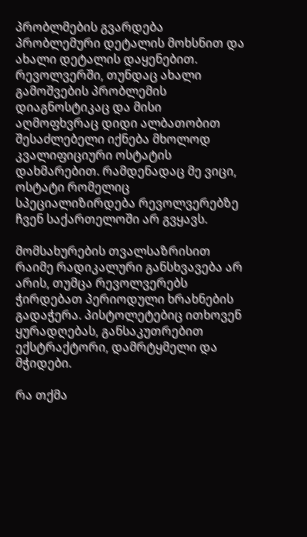პრობლმების გვარდება პრობლემური დეტალის მოხსნით და ახალი დეტალის დაყენებით.  რევოლვერში, თუნდაც ახალი გამოშვების პრობლემის დიაგნოსტიკაც და მისი აღმოფხვრაც დიდი ალბათობით შესაძლებელი იქნება მხოლოდ კვალიფიციური ოსტატის დახმარებით. რამდენადაც მე ვიცი, ოსტატი რომელიც სპეციალიზირდება რევოლვერებზე ჩვენ საქართელოში არ გვყავს.

მომსახურების თვალსაზრისით რაიმე რადიკალური განსხვავება არ არის, თუმცა რევოლვერებს ჭირდებათ პერიოდული ხრახნების გადაჭერა. პისტოლეტებიც ითხოვენ ყურადღებას, განსაკუთრებით ექსტრაქტორი, დამრტყმელი და მჭიდები.

რა თქმა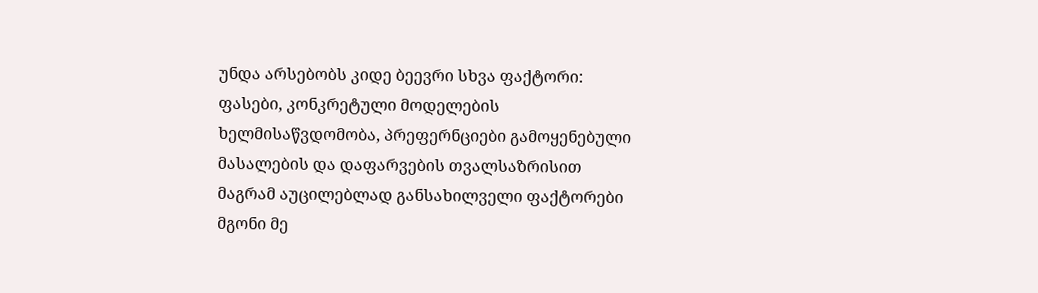უნდა არსებობს კიდე ბეევრი სხვა ფაქტორი: ფასები, კონკრეტული მოდელების ხელმისაწვდომობა, პრეფერნციები გამოყენებული მასალების და დაფარვების თვალსაზრისით მაგრამ აუცილებლად განსახილველი ფაქტორები მგონი მე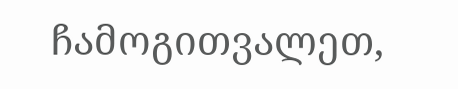ჩამოგითვალეთ,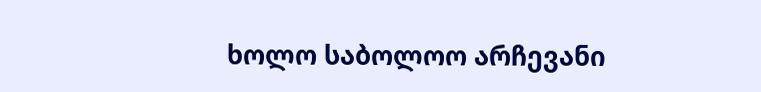ხოლო საბოლოო არჩევანი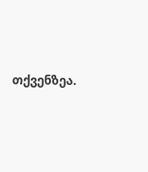თქვენზეა.